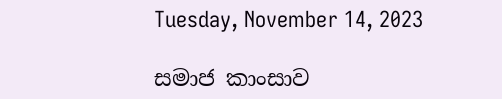Tuesday, November 14, 2023

සමාජ කාංසාව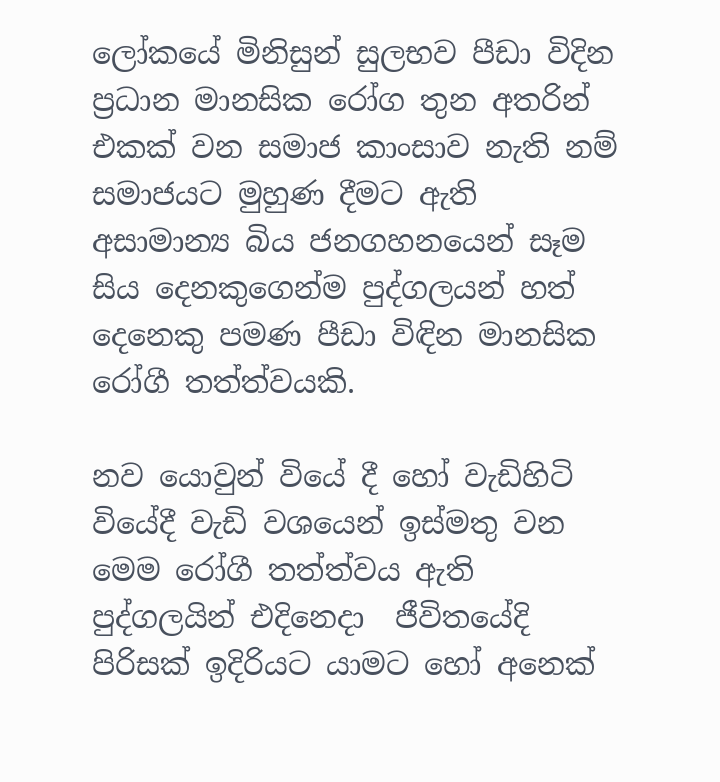ලෝකයේ මිනිසුන් සුලභව පීඩා විදින ප්‍රධාන මානසික රෝග තුන අතරින් එකක් වන සමාජ කාංසාව නැති නම් සමාජයට මුහුණ දීමට ඇති අසාමාන්‍ය බිය ජනගහනයෙන් සෑම සිය දෙනකුගෙන්ම පුද්ගලයන් හත් දෙනෙකු පමණ පීඩා විඳින මානසික රෝගී තත්ත්වයකි.

නව යොවුන් වියේ දී හෝ වැඩිහිටි වියේදී වැඩි වශයෙන් ඉස්මතු වන මෙම රෝගී තත්ත්වය ඇති පුද්ගලයින් එදිනෙදා  ජීවිතයේදි පිරිසක් ඉදිරියට යාමට හෝ අනෙක්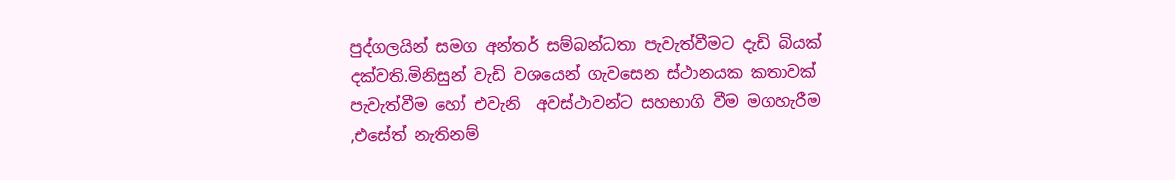පුද්ගලයින් සමග අන්තර් සම්බන්ධතා පැවැත්වීමට දැඩි බියක් දක්වති.මිනිසුන් වැඩි වශයෙන් ගැවසෙන ස්ථානයක කතාවක් පැවැත්වීම හෝ එවැනි  අවස්ථාවන්ට සහභාගි වීම මගහැරීම ,එසේත් නැතිනම්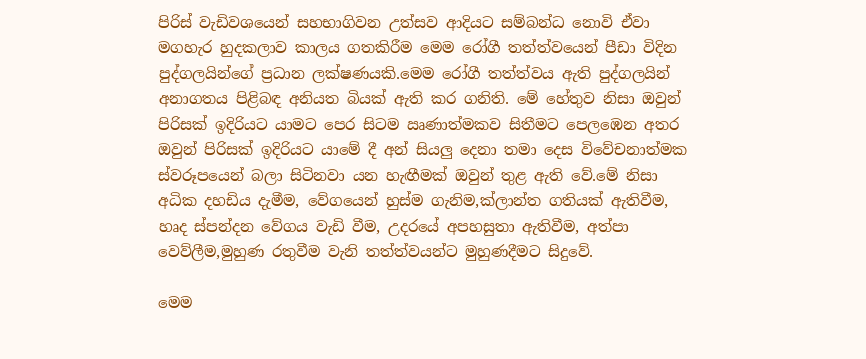පිරිස් වැඩිවශයෙන් සහභාගිවන උත්සව ආදියට සම්බන්ධ නොවි ඒවා මගහැර හුදකලාව කාලය ගතකිරීම මෙම රෝගී තත්ත්වයෙන් පීඩා විදින පුද්ගලයින්ගේ ප්‍රධාන ලක්ෂණයකි.මෙම රෝගී තත්ත්වය ඇති පුද්ගලයින් අනාගතය පිළිබඳ අනියත බියක් ඇති කර ගනිති. මේ හේතුව නිසා ඔවුන් පිරිසක් ඉදිරියට යාමට පෙර සිටම ඍණාත්මකව සිතීමට පෙලඹෙන අතර ඔවුන් පිරිසක් ඉදිරියට යාමේ දී අන් සියලු දෙනා තමා දෙස විවේචනාත්මක ස්වරූපයෙන් බලා සිටිනවා යන හැඟීමක් ඔවුන් තුළ ඇති වේ.මේ නිසා අධික දහඩිය දැමීම, වේගයෙන් හුස්ම ගැනිම,ක්ලාන්ත ගතියක් ඇතිවීම, හෘද ස්පන්දන වේගය වැඩි වීම, උදරයේ අපහසුතා ඇතිවීම, අත්පා වෙව්ලීම,මුහුණ රතුවීම වැනි තත්ත්වයන්ට මුහුණදීමට සිදුවේ.

මෙම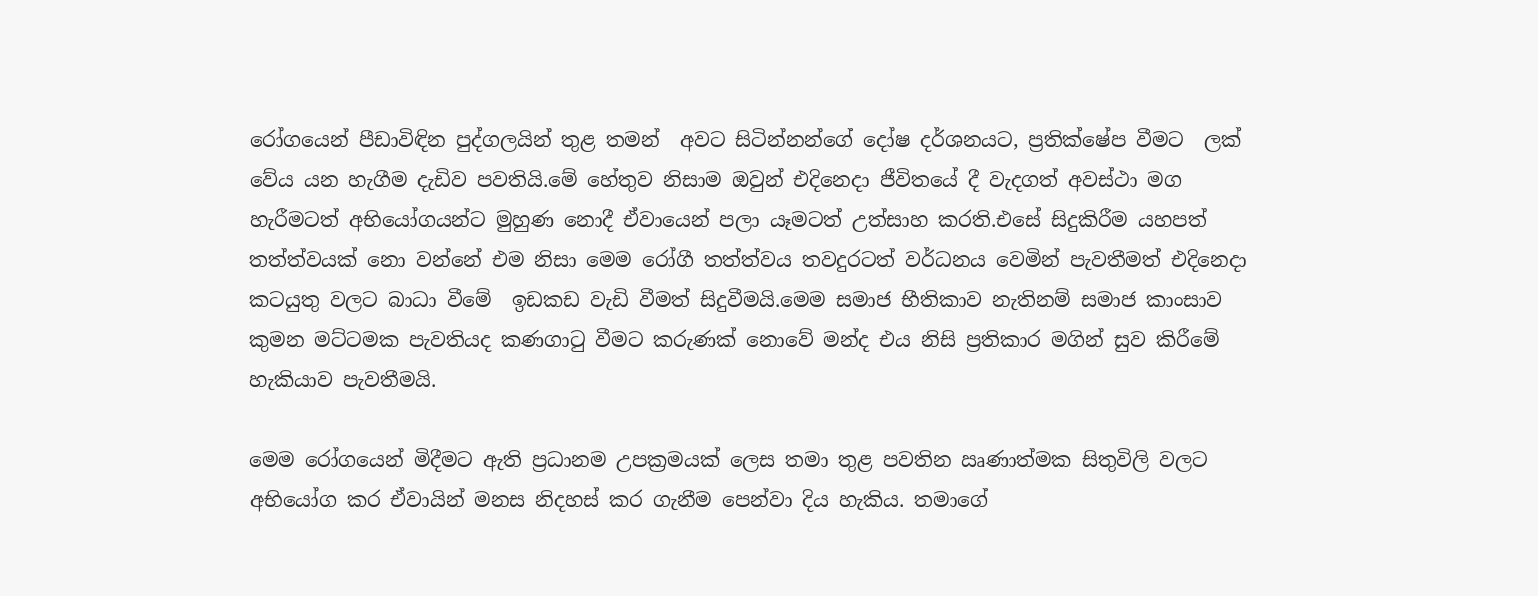රෝගයෙන් පීඩාවිඳින පුද්ගලයින් තුළ තමන්  අවට සිටින්නන්ගේ දෝෂ දර්ශනයට, ප්‍රතික්ෂේප වීමට  ලක් වේය යන හැගීම දැඩිව පවතියි.මේ හේතුව නිසාම ඔවුන් එදිනෙදා ජීවිතයේ දී වැදගත් අවස්ථා මග හැරීමටත් අභියෝගයන්ට මුහුණ නොදී ඒවායෙන් පලා යෑමටත් උත්සාහ කරති.එසේ සිදුකිරීම යහපත් තත්ත්වයක් නො වන්නේ එම නිසා මෙම රෝගී තත්ත්වය තවදුරටත් වර්ධනය වෙමින් පැවතීමත් එදිනෙදා  කටයුතු වලට බාධා වීමේ  ඉඩකඩ වැඩි වීමත් සිදුවීමයි.මෙම සමාජ භීතිකාව නැතිනම් සමාජ කාංසාව  කුමන මට්ටමක පැවතියද කණගාටු වීමට කරුණක් නොවේ මන්ද එය නිසි ප්‍රතිකාර මගින් සුව කිරීමේ හැකියාව පැවතීමයි.

මෙම රෝගයෙන් මිදීමට ඇති ප්‍රධානම උපක්‍රමයක් ලෙස තමා තුළ පවතින ඍණාත්මක සිතුවිලි වලට අභියෝග කර ඒවායින් මනස නිදහස් කර ගැනීම පෙන්වා දිය හැකිය. තමාගේ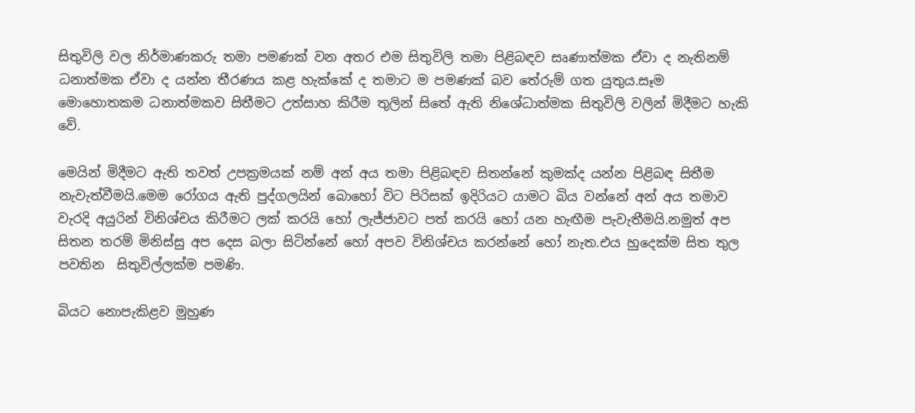සිතුවිලි වල නිර්මාණකරු තමා පමණක් වන අතර එම සිතුවිලි තමා පිළිබඳව සෘණාත්මක ඒවා ද නැතිනම් ධනාත්මක ඒවා ද යන්න තීරණය කළ හැක්කේ ද තමාට ම පමණක් බව තේරුම් ගත යුතුය.සෑම මොහොතකම ධනාත්මකව සිතීමට උත්සාහ කිරීම තුලින් සිතේ ඇති නිශේධාත්මක සිතුවිලි වලින් මිදීමට හැකි වේ.

මෙයින් මිදීමට ඇති තවත් උපක්‍රමයක් නම් අන් අය තමා පිළිබඳව සිතන්නේ කුමක්ද යන්න පිළිබඳ සිතීම නැවැත්වීමයි.මෙම රෝගය ඇති පුද්ගලයින් බොහෝ විට පිරිසක් ඉදිරියට යාමට බිය වන්නේ අන් අය තමාව වැරදි අයුරින් විනිශ්චය කිරීමට ලක් කරයි හෝ ලැජ්ජාවට පත් කරයි හෝ යන හැඟීම පැවැතීමයි.නමුත් අප සිතන තරම් මිනිස්සු අප දෙස බලා සිටින්නේ හෝ අපව විනිශ්චය කරන්නේ හෝ නැත.එය හුදෙක්ම සිත තුල පවතින  සිතුවිල්ලක්ම පමණි.

බියට නොපැකිළව මුහුණ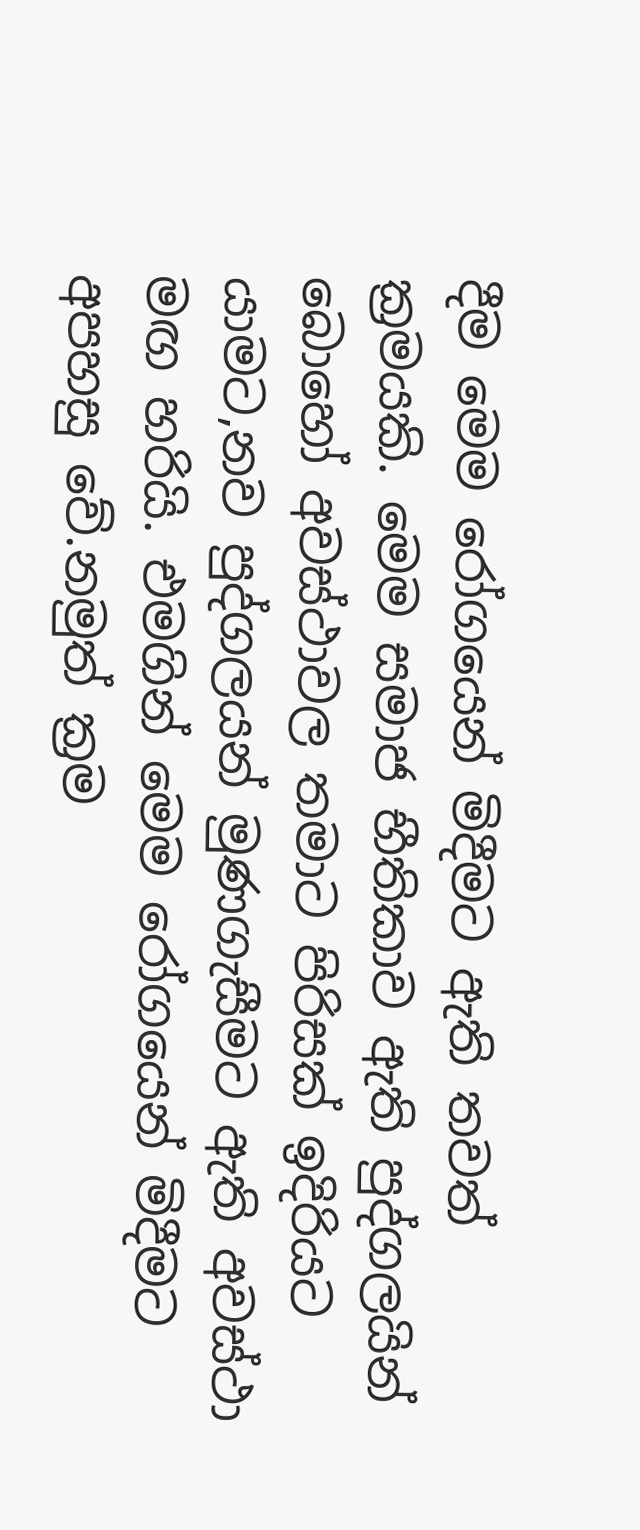දීම මෙම රෝගයෙන් මිදීමට ඇති තවත් ක්‍රමයකි. මෙම සමාජ භීතිකාව ඇති පුද්ගලයින් බොහෝ අවස්ථාවල තමාට පිරිසක් ඉදිරියට යාමට,නව පුද්ගලයන් මුණගැසීමට ඇති අවස්ථා මඟ හරියි. එමගින් මෙම රෝගයෙන් මිදීමට අපහසු වේ.නමුත් ක්‍රම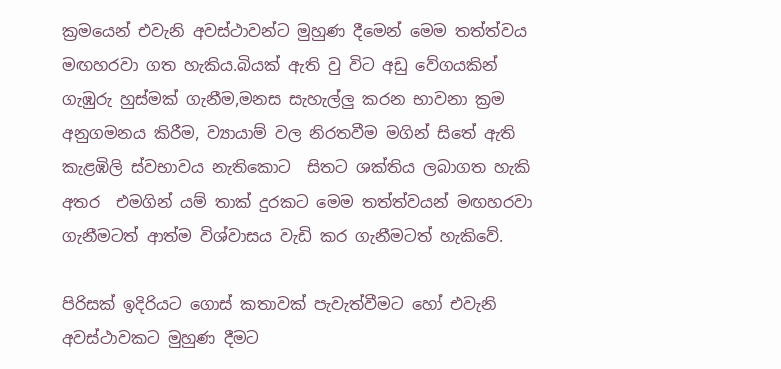ක්‍රමයෙන් එවැනි අවස්ථාවන්ට මුහුණ දීමෙන් මෙම තත්ත්වය මඟහරවා ගත හැකිය.බියක් ඇති වු විට අඩු වේගයකින් ගැඹුරු හුස්මක් ගැනීම,මනස සැහැල්ලු කරන භාවනා ක්‍රම අනුගමනය කිරීම, ව්‍යායාම් වල නිරතවීම මගින් සිතේ ඇති කැළඹිලි ස්වභාවය නැතිකොට  සිතට ශක්තිය ලබාගත හැකි අතර  එමගින් යම් තාක් දුරකට මෙම තත්ත්වයන් මඟහරවා ගැනීමටත් ආත්ම විශ්වාසය වැඩි කර ගැනීමටත් හැකිවේ.

පිරිසක් ඉදිරියට ගොස් කතාවක් පැවැත්වීමට හෝ එවැනි අවස්ථාවකට මුහුණ දීමට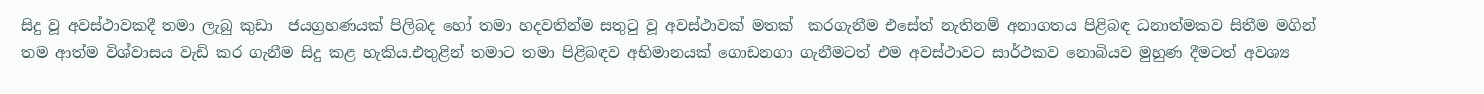සිදු වූ අවස්ථාවකදී තමා ලැබු කුඩා  ජයග්‍රහණයක් පිලිබද හෝ තමා හදවතින්ම සතුටු වූ අවස්ථාවක් මතක්  කරගැනීම එසේත් නැතිනම් අනාගතය පිළිබඳ ධනාත්මකව සිතීම මගින් තම ආත්ම විශ්වාසය වැඩි කර ගැනීම සිදු කළ හැකිය.එතුළින් තමාට තමා පිළිබඳව අභිමානයක් ගොඩනගා ගැනීමටත් එම අවස්ථාවට සාර්ථකව නොබියව මුහුණ දීමටත් අවශ්‍ය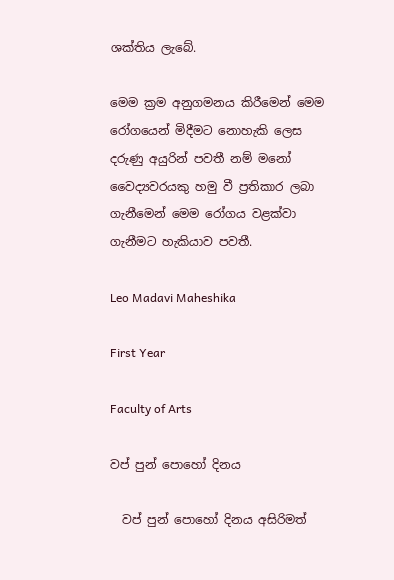ශක්තිය ලැබේ.

මෙම ක්‍රම අනුගමනය කිරීමෙන් මෙම රෝගයෙන් මිදීමට නොහැකි ලෙස  දරුණු අයුරින් පවතී නම් මනෝ වෛද්‍යවරයකු හමු වී ප්‍රතිකාර ලබා ගැනීමෙන් මෙම රෝගය වළක්වා ගැනීමට හැකියාව පවතී.

Leo Madavi Maheshika

First Year

Faculty of Arts

වප් පුන් පොහෝ දිනය

  වප් පුන් පොහෝ දිනය අසිරිමත්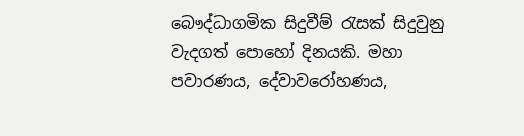බෞද්ධාගමික සිදුවීම් රැසක් සිදුවුනු වැදගත් පොහෝ දිනයකි. මහා පවාරණය, දේවාවරෝහණය,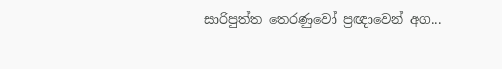සාරිපුත්ත තෙරණුවෝ ප්‍රඥාවෙන් අග...